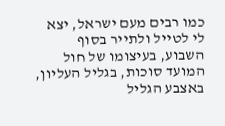כמו רבים מעם ישראל, יצא לי לטייל ולתייר בסוף השבוע, בעיצומו של חול המועד סוכות, בגליל העליון, באצבע הגליל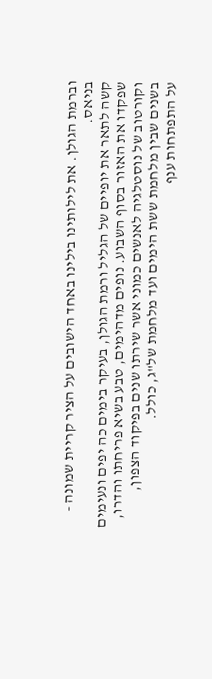וברמת הגולן. את לילותינו בילינו באחד הישובים על הציר קריית שמונה - בניאס.
קשה לתאר את יופיים של הגליל ורמת הגולן, בעיקר בימים כה יפים ונעימים שפקדו את האזור בסוף השבוע. נופים מדהימים, טבע בשיא פריחתו והדרו, וקורטוב של נוסטלגיה לאנשים כמוני אשר שירתו שנים בפיקוד הצפון, בשנים שבין מלחמת ששת הימים ועד מלחמת של"ג, כולל.
על התפתחות ענף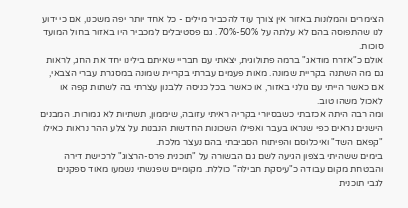הצימרים והמלונות באזור אין צורך עוד להכביר מילים - כל אחד יותר יפה משכנו, אם כי ידוע לנו שהתפוסה בהם לא עלתה על 50%-70%. גם פסטיבלים למכביר היו באזור בחול המועד סוכות.
אולם כ"אזרח מודאג" ברמה פתולוגית, יצאתי עם חבריי שאיתם בילינו יחד את החג, לראות גם מה השתנה בקריית שמונה. מאות פעמים עברתי בקריית שמונה במסגרת עברי הצבאי, אם כאשר הייתי עם גולני באזור, או כאשר בכל כניסה ללבנון עצרתי בה לשתות קפה או לאכול משהו טוב.
ומה רבה היתה אכזבתי כשבסיורי בקריה ראיתי עזובה, שיממון, תשתיות לא גמורות. המבנים הישנים נראים כפי שנראו בעבר ואפילו השכונות החדשות הנבנות על צלע ההר נראות כאילו "קפאם השד" ואיכלוסם והפיתוח הסביבתי בהם נעצר מלכת.
בימים ששהיתי בצפון הגיעה לשם גם הבשורה על "תוכנית פרס-הרצוג" לרכישת דירה והבטחת מקום עבודה כ"עיסקת חבילה" כוללת. מקומיים שפגשתי נשמעו מאוד ספקנים לגבי תוכנית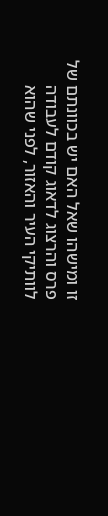זו ומישהו שאל האם יש בכוונתם של פרס והרצוג לדאוג קודם לעבודה לוותיקי העיר והאזור, לפני שהוא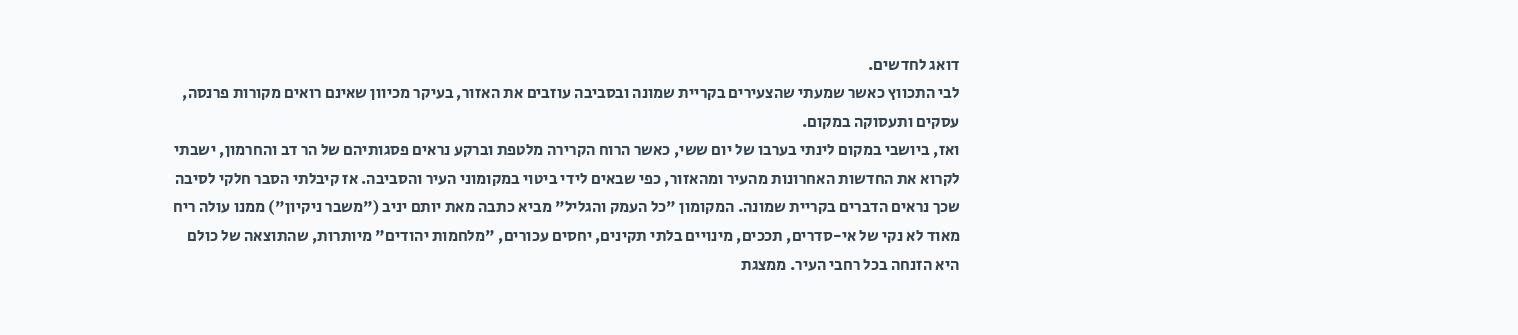דואג לחדשים.
לבי התכווץ כאשר שמעתי שהצעירים בקריית שמונה ובסביבה עוזבים את האזור, בעיקר מכיוון שאינם רואים מקורות פרנסה, עסקים ותעסוקה במקום.
ואז, ביושבי במקום לינתי בערבו של יום ששי, כאשר הרוח הקרירה מלטפת וברקע נראים פסגותיהם של הר דב והחרמון, ישבתי לקרוא את החדשות האחרונות מהעיר ומהאזור, כפי שבאים לידי ביטוי במקומוני העיר והסביבה. אז קיבלתי הסבר חלקי לסיבה שכך נראים הדברים בקריית שמונה. המקומון "כל העמק והגליל" מביא כתבה מאת יותם יניב ("משבר ניקיון") ממנו עולה ריח מאוד לא נקי של אי-סדרים, תככים, מינויים בלתי תקינים, יחסים עכורים, "מלחמות יהודים" מיותרות, שהתוצאה של כולם היא הזנחה בכל רחבי העיר. ממצגת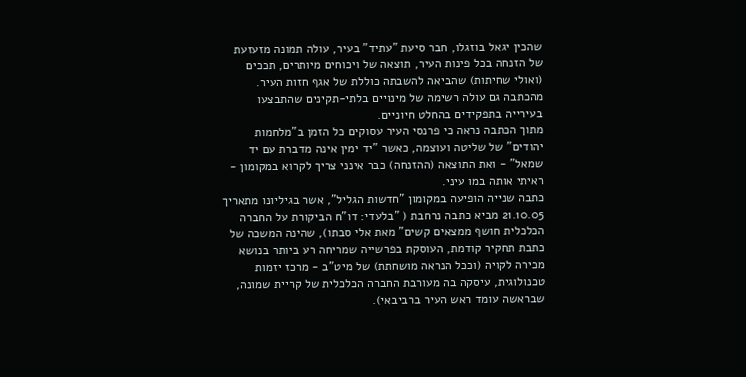שהכין יגאל בוזגלו, חבר סיעת "עתיד" בעיר, עולה תמונה מזעזעת של הזנחה בכל פינות העיר, תוצאה של ויכוחים מיותרים, תככים (ואולי שחיתות) שהביאה להשבתה כוללת של אגף חזות העיר. מהכתבה גם עולה רשימה של מינויים בלתי-תקינים שהתבצעו בעירייה בתפקידים בהחלט חיוניים.
מתוך הכתבה נראה כי פרנסי העיר עסוקים כל הזמן ב"מלחמות יהודים" של שליטה ועוצמה, כאשר "יד ימין אינה מדברת עם יד שמאל" - ואת התוצאה (ההזנחה) כבר אינני צריך לקרוא במקומון - ראיתי אותה במו עיני.
כתבה שנייה הופיעה במקומון "חדשות הגליל", אשר בגיליונו מתאריך 21.10.05 מביא כתבה נרחבת ( "בלעדי: דו"ח הביקורת על החברה הכלכלית חושף ממצאים קשים" מאת אלי סבתו), שהינה המשכה של כתבת תחקיר קודמת, העוסקת בפרשייה שמריחה רע ביותר בנושא מכירה לקויה (וככל הנראה מושחתת) של מיט"ב - מרכז יזמות טכנולוגית, עיסקה בה מעורבת החברה הכלכלית של קריית שמונה, שבראשה עומד ראש העיר ברביבאי).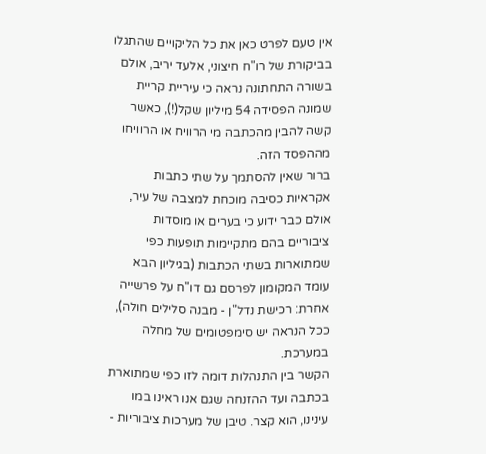אין טעם לפרט כאן את כל הליקויים שהתגלו בביקורת של רו"ח חיצוני, אלעד יריב, אולם בשורה התחתונה נראה כי עיריית קריית שמונה הפסידה 54 מיליון שקל(!), כאשר קשה להבין מהכתבה מי הרוויח או הרוויחו מההפסד הזה.
ברור שאין להסתמך על שתי כתבות אקראיות כסיבה מוכחת למצבה של עיר, אולם כבר ידוע כי בערים או מוסדות ציבוריים בהם מתקיימות תופעות כפי שמתוארות בשתי הכתבות (בגיליון הבא עומד המקומון לפרסם גם דו"ח על פרשייה אחרת: רכישת נדל"ן - מבנה סלילים חולה), ככל הנראה יש סימפטומים של מחלה במערכת.
הקשר בין התנהלות דומה לזו כפי שמתוארת בכתבה ועד ההזנחה שגם אנו ראינו במו עינינו, הוא קצר. טיבן של מערכות ציבוריות -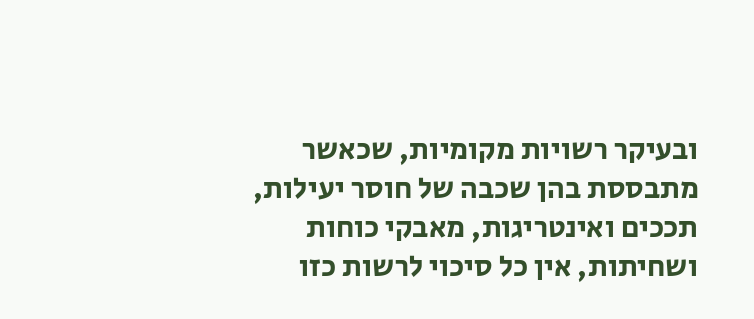ובעיקר רשויות מקומיות, שכאשר מתבססת בהן שכבה של חוסר יעילות, תככים ואינטריגות, מאבקי כוחות ושחיתות, אין כל סיכוי לרשות כזו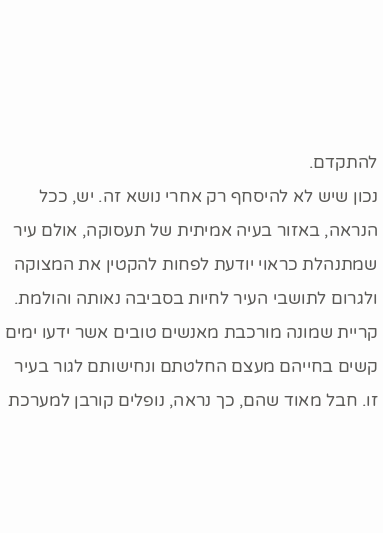להתקדם.
נכון שיש לא להיסחף רק אחרי נושא זה. יש, ככל הנראה, באזור בעיה אמיתית של תעסוקה, אולם עיר שמתנהלת כראוי יודעת לפחות להקטין את המצוקה ולגרום לתושבי העיר לחיות בסביבה נאותה והולמת.
קריית שמונה מורכבת מאנשים טובים אשר ידעו ימים קשים בחייהם מעצם החלטתם ונחישותם לגור בעיר זו. חבל מאוד שהם, כך נראה, נופלים קורבן למערכת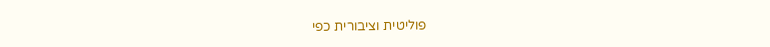פוליטית וציבורית כפי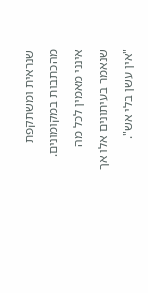שנראית ומשתקפת מהכתבות במקומונים. אינני מאמין לכל מה שנאמר בעיתונים אלו אך "אין עשן בלי אש".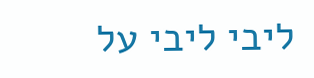ליבי ליבי על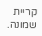קריית שמונה.